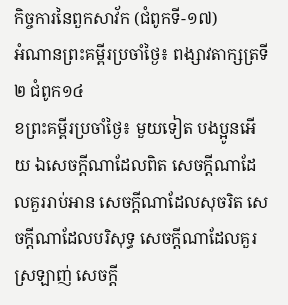កិច្ចការនៃពួកសាវ័ក (ជំពូកទី-១៧)
អំណានព្រះគម្ពីរប្រចាំថ្ងៃ៖ ពង្សាវតាក្សត្រទី២ ជំពូក១៤
ខព្រះគម្ពីរប្រចាំថ្ងៃ៖ មួយទៀត បងប្អូនអើយ ឯសេចក្តីណាដែលពិត សេចក្តីណាដែលគួររាប់អាន សេចក្តីណាដែលសុចរិត សេចក្តីណាដែលបរិសុទ្ធ សេចក្តីណាដែលគួរស្រឡាញ់ សេចក្តី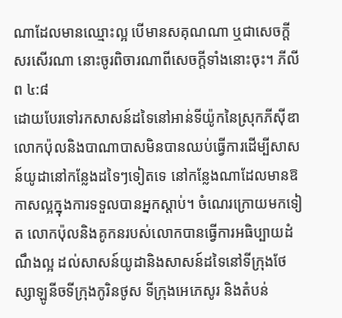ណាដែលមានឈ្មោះល្អ បើមានសគុណណា ឬជាសេចក្តីសរសើរណា នោះចូរពិចារណាពីសេចក្តីទាំងនោះចុះ។ ភីលីព ៤:៨
ដោយបែរទៅរកសាសន៍ដទៃនៅអាន់ទីយ៉ូកនៃស្រុកភីស៊ីឌា លោកប៉ុលនិងបាណាបាសមិនបានឈប់ធ្វើការដើម្បីសាសន៍យូដានៅកន្លែងដទៃៗទៀតទេ នៅកន្លែងណាដែលមានឱកាសល្អក្នុងការទទួលបានអ្នកស្តាប់។ ចំណេរក្រោយមកទៀត លោកប៉ុលនិងគូកនរបស់លោកបានធ្វើការអធិប្បាយដំណឹងល្អ ដល់សាសន៍យូដានិងសាសន៍ដទៃនៅទីក្រុងថែស្សាឡូនីចទីក្រុងកូរិនថូស ទីក្រុងអេភេសូរ និងតំបន់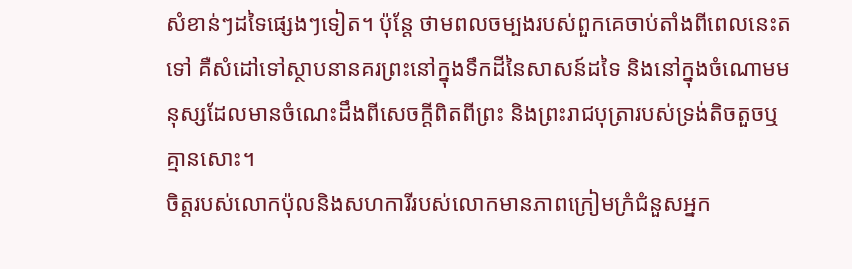សំខាន់ៗដទៃផ្សេងៗទៀត។ ប៉ុន្តែ ថាមពលចម្បងរបស់ពួកគេចាប់តាំងពីពេលនេះតទៅ គឺសំដៅទៅស្ថាបនានគរព្រះនៅក្នុងទឹកដីនៃសាសន៍ដទៃ និងនៅក្នុងចំណោមមនុស្សដែលមានចំណេះដឹងពីសេចក្តីពិតពីព្រះ និងព្រះរាជបុត្រារបស់ទ្រង់តិចតួចឬគ្មានសោះ។
ចិត្តរបស់លោកប៉ុលនិងសហការីរបស់លោកមានភាពក្រៀមក្រំជំនួសអ្នក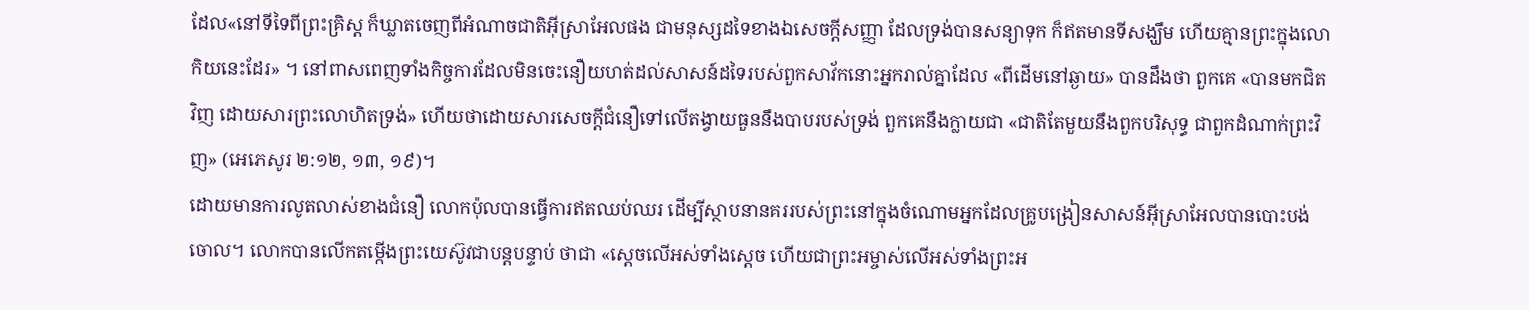ដែល«នៅទីទៃពីព្រះគ្រិស្ត ក៏ឃ្លាតចេញពីអំណាចជាតិអ៊ីស្រាអែលផង ជាមនុស្សដទៃខាងឯសេចក្តីសញ្ញា ដែលទ្រង់បានសន្យាទុក ក៏ឥតមានទីសង្ឃឹម ហើយគ្មានព្រះក្នុងលោកិយនេះដែរ» ។ នៅពាសពេញទាំងកិច្ចការដែលមិនចេះនឿយហត់ដល់សាសន៍ដទៃរបស់ពួកសាវ័កនោះអ្នករាល់គ្នាដែល «ពីដើមនៅឆ្ងាយ» បានដឹងថា ពួកគេ «បានមកជិតវិញ ដោយសារព្រះលោហិតទ្រង់» ហើយថាដោយសារសេចក្តីជំនឿទៅលើតង្វាយធួននឹងបាបរបស់ទ្រង់ ពួកគេនឹងក្លាយជា «ជាតិតែមួយនឹងពួកបរិសុទ្ធ ជាពួកដំណាក់ព្រះវិញ» (អេភេសូរ ២:១២, ១៣, ១៩)។
ដោយមានការលូតលាស់ខាងជំនឿ លោកប៉ុលបានធ្វើការឥតឈប់ឈរ ដើម្បីស្ថាបនានគររបស់ព្រះនៅក្នុងចំណោមអ្នកដែលគ្រូបង្រៀនសាសន៍អ៊ីស្រាអែលបានបោះបង់ចោល។ លោកបានលើកតម្កើងព្រះយេស៊ូវជាបន្តបន្ទាប់ ថាជា «ស្តេចលើអស់ទាំងស្តេច ហើយជាព្រះអម្ចាស់លើអស់ទាំងព្រះអ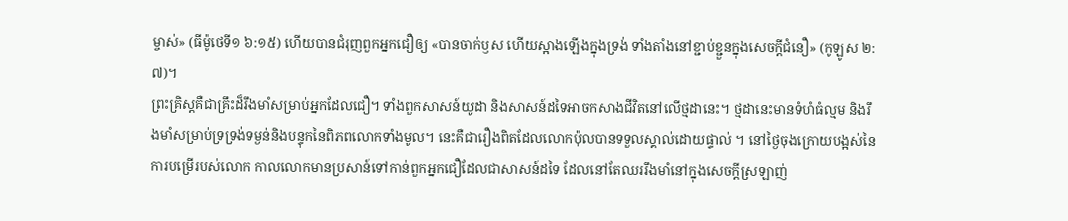ម្ចាស់» (ធីម៉ូថេទី១ ៦:១៥) ហើយបានជំរុញពួកអ្នកជឿឲ្យ «បានចាក់ឫស ហើយស្អាងឡើងក្នុងទ្រង់ ទាំងតាំងនៅខ្ជាប់ខ្ជួនក្នុងសេចក្តីជំនឿ» (កូឡូស ២:៧)។
ព្រះគ្រិស្តគឺជាគ្រឹះដ៏រឹងមាំសម្រាប់អ្នកដែលជឿ។ ទាំងពួកសាសន៍យូដា និងសាសន៍ដទៃអាចកសាងជីវិតនៅលើថ្មដានេះ។ ថ្មដានេះមានទំហំធំល្មម និងរឹងមាំសម្រាប់ទ្រទ្រង់ទម្ងន់និងបន្ទុកនៃពិភពលោកទាំងមូល។ នេះគឺជារឿងពិតដែលលោកប៉ុលបានទទួលស្គាល់ដោយផ្ទាល់ ។ នៅថ្ងៃចុងក្រោយបង្អស់នៃការបម្រើរបស់លោក កាលលោកមានប្រសាន៍ទៅកាន់ពួកអ្នកជឿដែលជាសាសន៍ដទៃ ដែលនៅតែឈររឹងមាំនៅក្នុងសេចក្តីស្រឡាញ់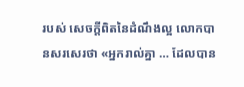របស់ សេចក្តីពិតនៃដំណឹងល្អ លោកបានសរសេរថា «អ្នករាល់គ្នា … ដែលបាន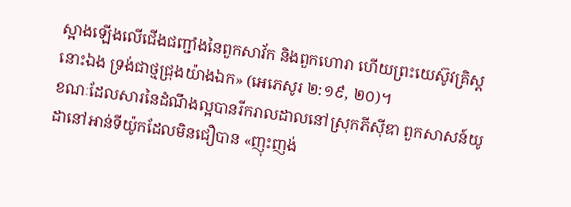ស្អាងឡើងលើជើងជញ្ជាំងនៃពួកសាវ័ក និងពួកហោរា ហើយព្រះយេស៊ូវគ្រិស្តនោះឯង ទ្រង់ជាថ្មជ្រុងយ៉ាងឯក» (អេភេសូរ ២:១៩, ២០)។
ខណៈដែលសារនៃដំណឹងល្អបានរីករាលដាលនៅស្រុកភីស៊ីឌា ពួកសាសន៍យូដានៅអាន់ទីយ៉ូកដែលមិនជឿបាន «ញុះញង់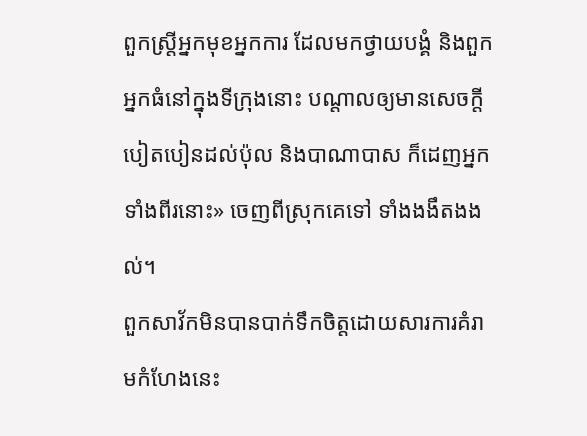ពួកស្ត្រីអ្នកមុខអ្នកការ ដែលមកថ្វាយបង្គំ និងពួកអ្នកធំនៅក្នុងទីក្រុងនោះ បណ្តាលឲ្យមានសេចក្តីបៀតបៀនដល់ប៉ុល និងបាណាបាស ក៏ដេញអ្នកទាំងពីរនោះ» ចេញពីស្រុកគេទៅ ទាំងងងឹតងងល់។
ពួកសាវ័កមិនបានបាក់ទឹកចិត្តដោយសារការគំរាមកំហែងនេះ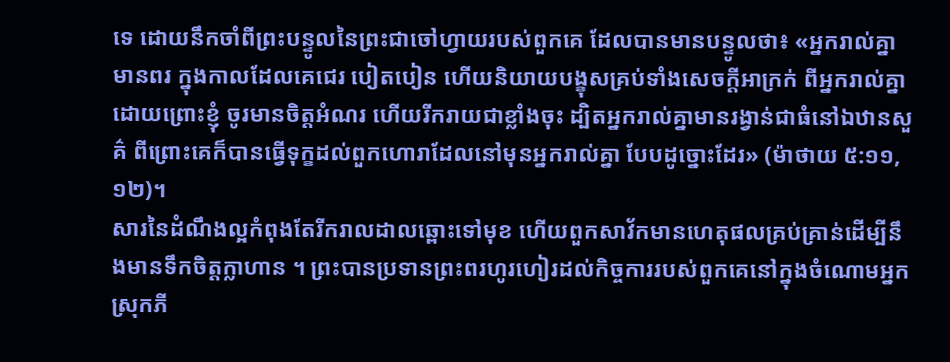ទេ ដោយនឹកចាំពីព្រះបន្ទូលនៃព្រះជាចៅហ្វាយរបស់ពួកគេ ដែលបានមានបន្ទូលថា៖ «អ្នករាល់គ្នាមានពរ ក្នុងកាលដែលគេជេរ បៀតបៀន ហើយនិយាយបង្ខុសគ្រប់ទាំងសេចក្តីអាក្រក់ ពីអ្នករាល់គ្នា ដោយព្រោះខ្ញុំ ចូរមានចិត្តអំណរ ហើយរីករាយជាខ្លាំងចុះ ដ្បិតអ្នករាល់គ្នាមានរង្វាន់ជាធំនៅឯឋានសួគ៌ ពីព្រោះគេក៏បានធ្វើទុក្ខដល់ពួកហោរាដែលនៅមុនអ្នករាល់គ្នា បែបដូច្នោះដែរ» (ម៉ាថាយ ៥:១១, ១២)។
សារនៃដំណឹងល្អកំពុងតែរីករាលដាលឆ្ពោះទៅមុខ ហើយពួកសាវ័កមានហេតុផលគ្រប់គ្រាន់ដើម្បីនឹងមានទឹកចិត្តក្លាហាន ។ ព្រះបានប្រទានព្រះពរហូរហៀរដល់កិច្ចការរបស់ពួកគេនៅក្នុងចំណោមអ្នកស្រុកភី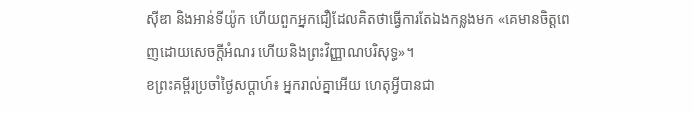ស៊ីឌា និងអាន់ទីយ៉ូក ហើយពួកអ្នកជឿដែលគិតថាធ្វើការតែឯងកន្លងមក «គេមានចិត្តពេញដោយសេចក្តីអំណរ ហើយនិងព្រះវិញ្ញាណបរិសុទ្ធ»។
ខព្រះគម្ពីរប្រចាំថ្ងៃសប្តាហ៍៖ អ្នករាល់គ្នាអើយ ហេតុអ្វីបានជា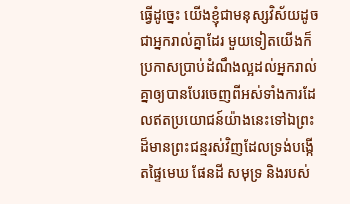ធ្វើដូច្នេះ យើងខ្ញុំជាមនុស្សវិស័យដូចជាអ្នករាល់គ្នាដែរ មួយទៀតយើងក៏ប្រកាសប្រាប់ដំណឹងល្អដល់អ្នករាល់គ្នាឲ្យបានបែរចេញពីអស់ទាំងការដែលឥតប្រយោជន៍យ៉ាងនេះទៅឯព្រះដ៏មានព្រះជន្មរស់វិញដែលទ្រង់បង្កើតផ្ទៃមេឃ ផែនដី សមុទ្រ និងរបស់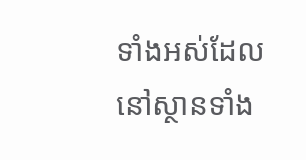ទាំងអស់ដែលនៅស្ថានទាំង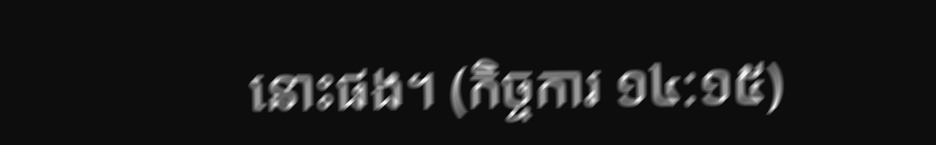នោះផង។ (កិច្ចការ ១៤:១៥)